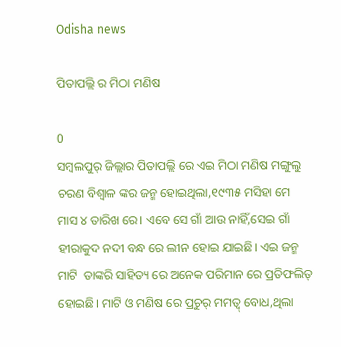Odisha news

ପିତାପଲ୍ଲି ର ମିଠା ମଣିଷ

0
ସମ୍ବଲପୁର୍ ଜିଲ୍ଲାର ପିତାପଲ୍ଲି ରେ ଏଇ ମିଠା ମଣିଷ ମଙ୍ଗୁଲୁ ଚରଣ ବିଶ୍ୱାଳ ଙ୍କର ଜନ୍ମ ହୋଇଥିଲା,୧୯୩୫ ମସିହା ମେ ମାସ ୪ ତାରିଖ ରେ। ଏବେ ସେ ଗାଁ ଆଉ ନାହିଁ,ସେଇ ଗାଁ ହୀରାକୁଦ ନଦୀ ବନ୍ଧ ରେ ଲୀନ ହୋଇ ଯାଇଛି। ଏଇ ଜନ୍ମ ମାଟି  ତାଙ୍କରି ସାହିତ୍ୟ ରେ ଅନେକ ପରିମାନ ରେ ପ୍ରତିଫଲିତ୍ ହୋଇଛି। ମାଟି ଓ ମଣିଷ ରେ ପ୍ରଚୁର୍ ମମତ୍ଵ୍ ବୋଧ,ଥିଲା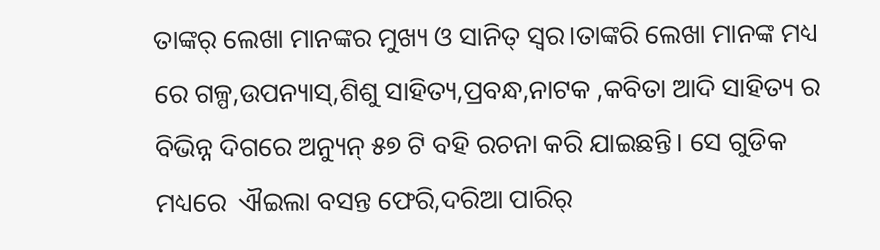ତାଙ୍କର୍ ଲେଖା ମାନଙ୍କର ମୁଖ୍ୟ ଓ ସାନିତ୍ ସ୍ୱର।ତାଙ୍କରି ଲେଖା ମାନଙ୍କ ମଧ୍ୟ ରେ ଗଳ୍ପ,ଉପନ୍ୟାସ୍,ଶିଶୁ ସାହିତ୍ୟ,ପ୍ରବନ୍ଧ,ନାଟକ ,କବିତା ଆଦି ସାହିତ୍ୟ ର ବିଭିନ୍ନ ଦିଗରେ ଅନ୍ୟୁନ୍ ୫୭ ଟି ବହି ରଚନା କରି ଯାଇଛନ୍ତି। ସେ ଗୁଡିକ ମଧ୍ୟରେ  ଐଇଲା ବସନ୍ତ ଫେରି,ଦରିଆ ପାରିର୍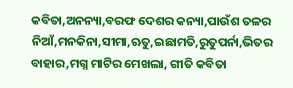କବିତା,ଅନନ୍ୟା,ବରଫ ଦେଶର କନ୍ୟା,ପାଉଁଶ ତଳର ନିଆଁ,ମନକିନା,ସୀମା,ଋତୁ,ଇଛାମତି,ରୁତୁପର୍ନା,ଭିତର ବାହାର,ମଗ୍ନ ମାଟିର ମେଖଲା, ଗୀତି କବିତା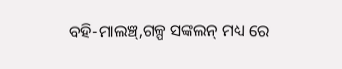ବହି-ମାଲଞ୍ଚ୍,ଗଳ୍ପ ସଙ୍କଲନ୍ ମଧ୍ୟ ରେ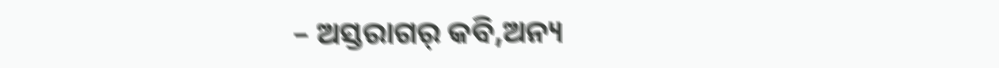– ଅସ୍ତରାଗର୍ କବି,ଅନ୍ୟ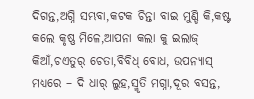ଦିଗନ୍ତ,ଅଗ୍ନି ସମ୍ଭବା,କଟକ ଚିନ୍ତା ବାଇ ମୁଣ୍ଡି କି,କଷ୍ଟ କଲେ କୃଷ୍ଣ ମିଳେ,ଆପନା କଲା କୁ ଇଲାଜ୍ କିଆଁ,ଚଏତୁର୍ ଚେତା,ବିବିଧ୍ ବୋଧ, ଉପନ୍ୟାସ୍ ମଧ୍ୟରେ – ଦି ଧାର୍ ଲୁହ,ସ୍ମୃତି ମଗ୍ନା,ଦୂର ବସନ୍ତ,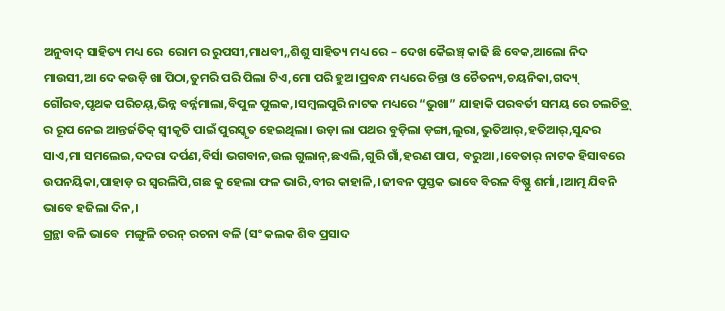ଅନୁବାଦ୍ ସାହିତ୍ୟ ମଧ୍ୟ ରେ  ରୋମ ର ରୁପସୀ,ମାଧବୀ,,ଶିଶୁ ସାହିତ୍ୟ ମଧ୍ୟ ରେ – ଦେଖ କୈଇଞ୍ଚ୍ କାଢି ଛି ବେକ,ଆଲୋ ନିଦ ମାଉସୀ,ଆ ଦେ କଉଡ଼ି ଖା ପିଠା,ତୁମରି ପରି ପିଲା ଟିଏ,ମୋ ପରି ହୁଅ।ପ୍ରବନ୍ଧ ମଧ୍ୟରେ ଚିନ୍ତା ଓ ଚୈତନ୍ୟ,ଚୟନିକା,ଗଦ୍ୟ୍ ଗୌରବ,ପୃଥକ ପରିଚୟ୍,ଭିନ୍ନ ବର୍ନ୍ନମାଲା,ବିପୁଳ ପୁଲକ,।ସମ୍ବଲପୁରି ନାଟକ ମଧ୍ୟରେ “ଭୁଖା” ଯାହାକି ପରବର୍ତୀ ସମୟ ରେ ଚଲଚିତ୍ର୍ ର ରୂପ ନେଇ ଆନ୍ତର୍ଜତିକ୍ ସ୍ୱୀକୃତି ପାଇଁ ପୁରସ୍କୃତ ହେଇଥିଲା। ଉଡ଼ା ଲା ପଥର ବୁଡ଼ିଲା ଡ଼ଙ୍ଗା,ଲୁରା,ଭୁତିଆର୍,ହତିଆର୍,ସୁନ୍ଦର ସାଏ,ମା ସମଲେଇ,ଦଦରା ଦର୍ପଣ,ବିର୍ସା ଭଗବାନ,ଉଲ ଗୁଲାନ୍,ଛଏଲି,ଗୁରି ଗାଁ,ହରଣ ପାପ, ବରୁଆ,।ବେତାର୍ ନାଟକ ହିସାବରେ ଉପନୟିକା,ପାହାଡ଼ ର ସ୍ଵରଲିପି,ଗଛ କୁ ହେଲା ଫଳ ଭାରି,ବୀର କାହାଳି,।ଜୀବନ ପୁସ୍ତକ ଭାବେ ବିରଳ ବିଷ୍ଣୁ ଶର୍ମା,।ଆତ୍ମ ଯିବନି ଭାବେ ହଜିଲା ଦିନ,।
ଗ୍ରନ୍ଥା ବଳି ଭାବେ  ମଙ୍ଗୁଳି ଚରନ୍ ରଚନା ବଳି (ସଂ କଲକ ଶିବ ପ୍ରସାଦ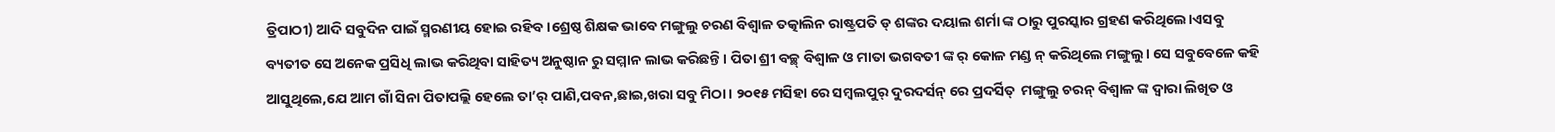ତ୍ରିପାଠୀ) ଆଦି ସବୁଦିନ ପାଇଁ ସ୍ମରଣୀୟ ହୋଇ ରହିବ।ଶ୍ରେଷ୍ଠ ଶିକ୍ଷକ ଭାବେ ମଙ୍ଗୁଲୁ ଚରଣ ବିଶ୍ୱାଳ ତତ୍କାଲିନ ରାଷ୍ଟ୍ରପତି ଡ୍ ଶଙ୍କର ଦୟାଲ ଶର୍ମା ଙ୍କ ଠାରୁ ପୁରସ୍କାର ଗ୍ରହଣ କରିଥିଲେ।ଏସବୁ ବ୍ୟତୀତ ସେ ଅନେକ ପ୍ରସିଧି ଲାଭ କରିଥିବା ସାହିତ୍ୟ ଅନୁଷ୍ଠାନ ରୁ ସମ୍ମାନ ଲାଭ କରିଛନ୍ତି। ପିତା ଶ୍ରୀ ବଚ୍ଛ୍ ବିଶ୍ୱାଳ ଓ ମାତା ଭଗବତୀ ଙ୍କ ର୍ କୋଳ ମଣ୍ଡ ନ୍ କରିଥିଲେ ମଙ୍ଗୁଲୁ। ସେ ସବୁବେଳେ କହି ଆସୁଥିଲେ,ଯେ ଆମ ଗାଁ ସିନା ପିତାପଲ୍ଲି ହେଲେ ତା’ର୍ ପାଣି,ପବନ,ଛାଇ,ଖରା ସବୁ ମିଠା। ୨୦୧୫ ମସିହା ରେ ସମ୍ବଲପୁର୍ ଦୁରଦର୍ସନ୍ ରେ ପ୍ରଦର୍ସିତ୍  ମଙ୍ଗୁଲୁ ଚରନ୍ ବିଶ୍ୱାଳ ଙ୍କ ଦ୍ୱାରା ଲିଖିତ ଓ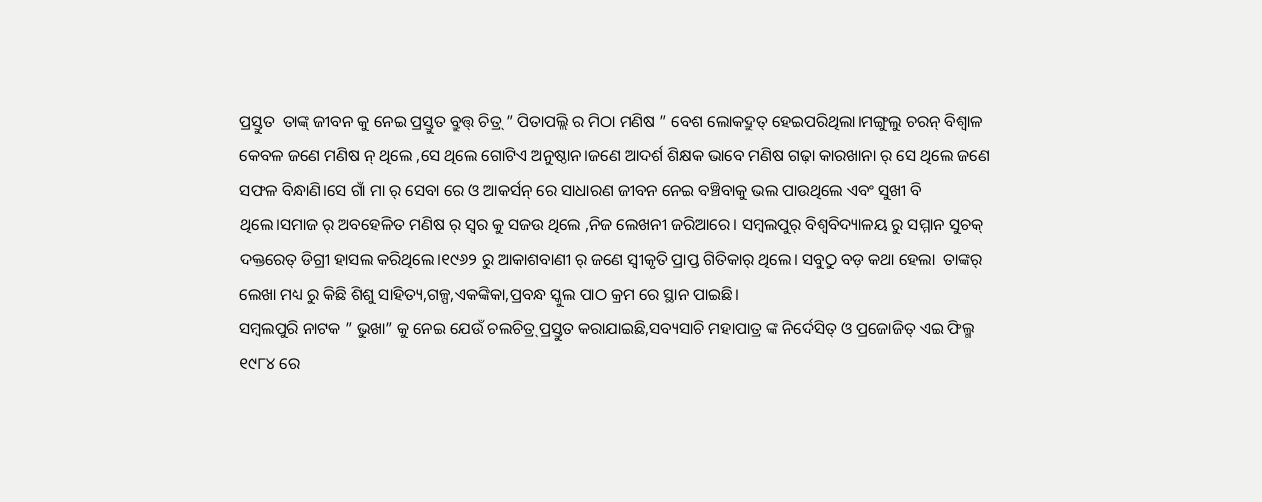ପ୍ରସ୍ତୁତ  ତାଙ୍କ୍ ଜୀବନ କୁ ନେଇ ପ୍ରସ୍ତୁତ ବ୍ରୁତ୍ତ୍ ଚିତ୍ର୍ ” ପିତାପଲ୍ଲି ର ମିଠା ମଣିଷ ” ବେଶ ଲୋକଦ୍ରୁତ୍ ହେଇପରିଥିଲା।ମଙ୍ଗୁଲୁ ଚରନ୍ ବିଶ୍ୱାଳ କେବଳ ଜଣେ ମଣିଷ ନ୍ ଥିଲେ ,ସେ ଥିଲେ ଗୋଟିଏ ଅନୁଷ୍ଠାନ।ଜଣେ ଆଦର୍ଶ ଶିକ୍ଷକ ଭାବେ ମଣିଷ ଗଢ଼ା କାରଖାନା ର୍ ସେ ଥିଲେ ଜଣେ ସଫଳ ବିନ୍ଧାଣି।ସେ ଗାଁ ମା ର୍ ସେବା ରେ ଓ ଆକର୍ସନ୍ ରେ ସାଧାରଣ ଜୀବନ ନେଇ ବଞ୍ଚିବାକୁ ଭଲ ପାଉଥିଲେ ଏବଂ ସୁଖୀ ବି ଥିଲେ।ସମାଜ ର୍ ଅବହେଳିତ ମଣିଷ ର୍ ସ୍ୱର କୁ ସଜଉ ଥିଲେ ,ନିଜ ଲେଖନୀ ଜରିଆରେ। ସମ୍ବଲପୁର୍ ବିଶ୍ୱବିଦ୍ୟାଳୟ ରୁ ସମ୍ମାନ ସୁଚକ୍ ଦକ୍ତରେତ୍ ଡିଗ୍ରୀ ହାସଲ କରିଥିଲେ।୧୯୬୨ ରୁ ଆକାଶବାଣୀ ର୍ ଜଣେ ସ୍ୱୀକୃତି ପ୍ରାପ୍ତ ଗିତିକାର୍ ଥିଲେ। ସବୁଠୁ ବଡ଼ କଥା ହେଲା  ତାଙ୍କର୍ ଲେଖା ମଧ୍ୟ ରୁ କିଛି ଶିଶୁ ସାହିତ୍ୟ,ଗଳ୍ପ,ଏକଙ୍କିକା,ପ୍ରବନ୍ଧ ସ୍କୁଲ ପାଠ କ୍ରମ ରେ ସ୍ଥାନ ପାଇଛି।
ସମ୍ବଲପୁରି ନାଟକ ” ଭୁଖା” କୁ ନେଇ ଯେଉଁ ଚଲଚିତ୍ର୍ ପ୍ରସ୍ତୁତ କରାଯାଇଛି,ସବ୍ୟସାଚି ମହାପାତ୍ର ଙ୍କ ନିର୍ଦେସିତ୍ ଓ ପ୍ରଜୋଜିତ୍ ଏଇ ଫିଲ୍ମ  ୧୯୮୪ ରେ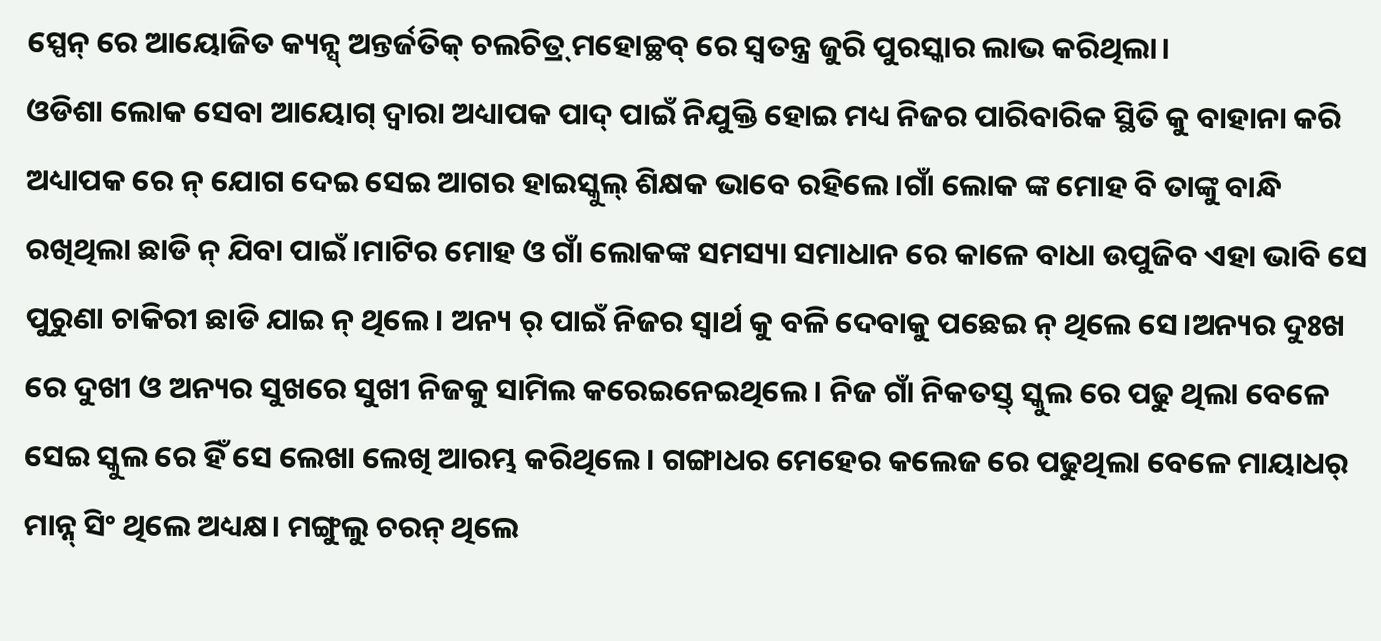ସ୍ପେନ୍ ରେ ଆୟୋଜିତ କ୍ୟନ୍ସ୍ ଅନ୍ତର୍ଜତିକ୍ ଚଲଚିତ୍ର୍ ମହୋଚ୍ଛବ୍ ରେ ସ୍ୱତନ୍ତ୍ର ଜୁରି ପୁରସ୍କାର ଲାଭ କରିଥିଲା।
ଓଡିଶା ଲୋକ ସେବା ଆୟୋଗ୍ ଦ୍ୱାରା ଅଧ୍ୟାପକ ପାଦ୍ ପାଇଁ ନିଯୁକ୍ତି ହୋଇ ମଧ୍ୟ ନିଜର ପାରିବାରିକ ସ୍ଥିତି କୁ ବାହାନା କରି ଅଧ୍ୟାପକ ରେ ନ୍ ଯୋଗ ଦେଇ ସେଇ ଆଗର ହାଇସ୍କୁଲ୍ ଶିକ୍ଷକ ଭାବେ ରହିଲେ।ଗାଁ ଲୋକ ଙ୍କ ମୋହ ବି ତାଙ୍କୁ ବାନ୍ଧି ରଖିଥିଲା ଛାଡି ନ୍ ଯିବା ପାଇଁ।ମାଟିର ମୋହ ଓ ଗାଁ ଲୋକଙ୍କ ସମସ୍ୟା ସମାଧାନ ରେ କାଳେ ବାଧା ଉପୁଜିବ ଏହା ଭାବି ସେ ପୁରୁଣା ଚାକିରୀ ଛାଡି ଯାଇ ନ୍ ଥିଲେ। ଅନ୍ୟ ର୍ ପାଇଁ ନିଜର ସ୍ୱାର୍ଥ କୁ ବଳି ଦେବାକୁ ପଛେଇ ନ୍ ଥିଲେ ସେ।ଅନ୍ୟର ଦୁଃଖ ରେ ଦୁଖୀ ଓ ଅନ୍ୟର ସୁଖରେ ସୁଖୀ ନିଜକୁ ସାମିଲ କରେଇନେଇଥିଲେ। ନିଜ ଗାଁ ନିକତସ୍ତ୍ ସ୍କୁଲ ରେ ପଢୁ ଥିଲା ବେଳେ ସେଇ ସ୍କୁଲ ରେ ହିଁ ସେ ଲେଖା ଲେଖି ଆରମ୍ଭ କରିଥିଲେ। ଗଙ୍ଗାଧର ମେହେର କଲେଜ ରେ ପଢୁଥିଲା ବେଳେ ମାୟାଧର୍ ମାନ୍ନ୍ ସିଂ ଥିଲେ ଅଧ୍ୟକ୍ଷ। ମଙ୍ଗୁଲୁ ଚରନ୍ ଥିଲେ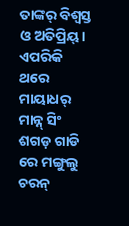ତାଙ୍କର୍ ବିଶ୍ୱସ୍ତ ଓ ଅତିପ୍ରିୟ୍।
ଏପରିକି ଥରେ ମାୟାଧର୍ ମାନ୍ନ୍ ସିଂ ଶଗଡ଼ ଗାଡି ରେ ମଙ୍ଗୁଲୁ ଚରନ୍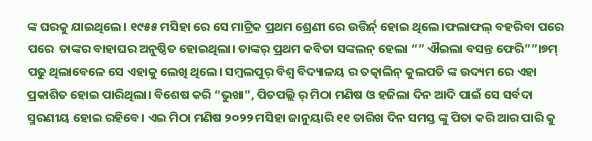ଙ୍କ ଘରକୁ ଯାଇଥିଲେ। ୧୯୫୫ ମସିହା ରେ ସେ ମାଟ୍ରିକ ପ୍ରଥମ ଶ୍ରେଣୀ ରେ ଉତ୍ତିର୍ନ୍ ହୋଇ ଥିଲେ।ଫଲାଫଲ୍ ବହରିବା ପରେ ପରେ  ତାଙ୍କର ବାହାଘର ଅନୁଷ୍ଠିତ ହୋଇଥିଲା। ତାଙ୍କର୍ ପ୍ରଥମ କବିତା ସଙ୍କଲନ୍ ହେଲା “” ଐଇଲା ବସନ୍ତ ଫେରି””।୭ମ୍ ପଢୁ ଥିଲାବେଳେ ସେ ଏହାକୁ ଲେଖି ଥିଲେ। ସମ୍ବଲପୁର୍ ବିଶ୍ୱ ବିଦ୍ୟାଳୟ ର ତତ୍କାଲିନ୍ କୁଲପତି ଙ୍କ ଉଦ୍ୟମ ରେ ଏହା ପ୍ରକାଶିତ ହୋଇ ପାରିଥିଲା। ବିଶେଷ କରି “ଭୁଖା”, ପିତପଲ୍ଲି ର୍ ମିଠା ମଣିଷ ଓ ହଜିଲା ଦିନ ଆଦି ପାଇଁ ସେ ସର୍ବଦା ସ୍ମରଣୀୟ ହୋଇ ରହିବେ। ଏଇ ମିଠା ମଣିଷ ୨୦୨୨ ମସିହା ଜାନୁୟାରି ୧୧ ତାରିଖ ଦିନ ସମସ୍ତ ଙ୍କୁ ପିତା କରି ଆର ପାରି କୁ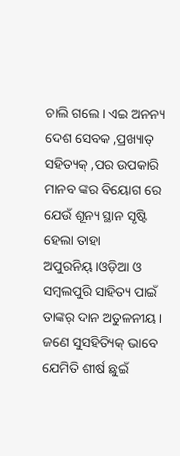ଚାଲି ଗଲେ। ଏଇ ଅନନ୍ୟ ଦେଶ ସେବକ ,ପ୍ରଖ୍ୟାତ୍ ସହିତ୍ୟକ୍ ,ପର ଉପକାରି ମାନବ ଙ୍କର ବିୟୋଗ ରେ ଯେଉଁ ଶୂନ୍ୟ ସ୍ଥାନ ସୃଷ୍ଟି ହେଲା ତାହା ଅପୁରନିୟ୍।ଓଡ଼ିଆ ଓ ସମ୍ବଲପୁରି ସାହିତ୍ୟ ପାଇଁ ତାଙ୍କର୍ ଦାନ ଅତୁଳନୀୟ। ଜଣେ ସୁସହିତ୍ୟିକ୍ ଭାବେ ଯେମିତି ଶୀର୍ଷ ଛୁଇଁ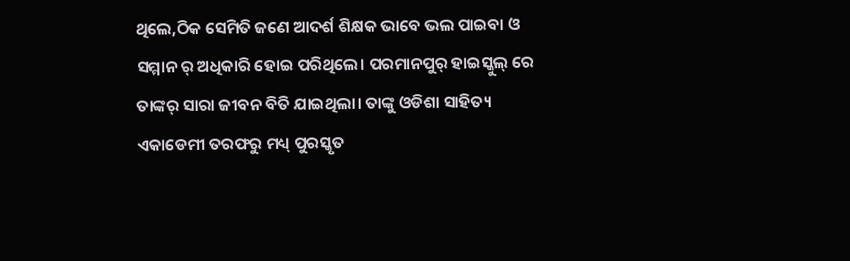ଥିଲେ,ଠିକ ସେମିତି ଜଣେ ଆଦର୍ଶ ଶିକ୍ଷକ ଭାବେ ଭଲ ପାଇବା ଓ ସମ୍ମାନ ର୍ ଅଧିକାରି ହୋଇ ପରିଥିଲେ। ପରମାନପୁର୍ ହାଇସ୍କୁଲ୍ ରେ ତାଙ୍କର୍ ସାରା ଜୀବନ ବିତି ଯାଇଥିଲା। ତାଙ୍କୁ ଓଡିଶା ସାହିତ୍ୟ ଏକାଡେମୀ ତରଫରୁ ମଧ୍ୟ୍ ପୁରସ୍କୃତ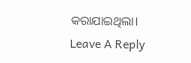କରାଯାଇଥିଲା।
Leave A Reply